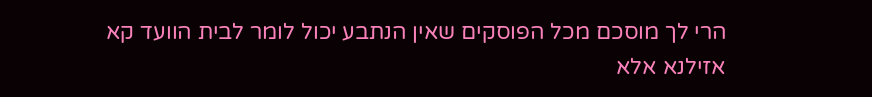הרי לך מוסכם מכל הפוסקים שאין הנתבע יכול לומר לבית הוועד קא אזילנא אלא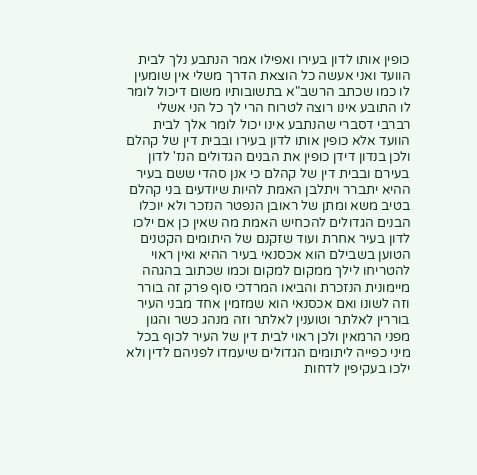כופין אותו לדון בעירו ואפילו אמר הנתבע נלך לבית הוועד ואני אעשה כל הוצאת הדרך משלי אין שומעין לו כמו שכתב הרשב"א בתשובותיו משום דיכול לומר לו התובע אינו רוצה לטרוח הרי לך כל הני אשלי רברבי דסברי שהנתבע אינו יכול לומר אלך לבית הוועד אלא כופין אותו לדון בעירו ובבית דין של קהלם ולכן בנדון דידן כופין את הבנים הגדולים הנז' לדון בעירם ובבית דין של קהלם כי אנן סהדי ששם בעיר ההיא יתברר ויתלבן האמת להיות שיודעים בני קהלם בטיב משא ומתן של ראובן הנפטר הנזכר ולא יוכלו הבנים הגדולים להכחיש האמת מה שאין כן אם ילכו לדון בעיר אחרת ועוד שזקנם של היתומים הקטנים הטוען בשבילם הוא אכסנאי בעיר ההיא ואין ראוי להטריחו לילך ממקום למקום וכמו שכתוב בהגהה מיימונית הנזכרת והביאו המרדכי סוף פרק זה בורר וזה לשונו ואם אכסנאי הוא שמזמין אחד מבני העיר בוררין לאלתר וטוענין לאלתר וזה מנהג כשר והגון מפני הרמאין ולכן ראוי לבית דין של העיר לכוף בכל מיני כפייה ליתומים הגדולים שיעמדו לפניהם לדין ולא ילכו בעקיפין לדחות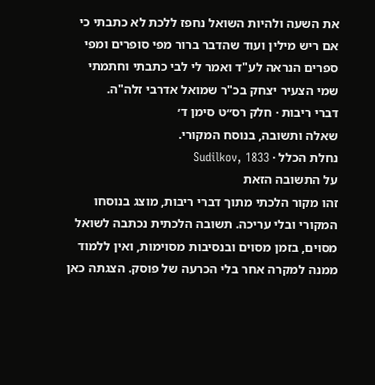את השעה ולהיות השואל נחפז ללכת לא כתבתי כי אם ריש מילין ועוד שהדבר ברור מפי סופרים ומפי ספרים הנראה לע"ד ואמר לי לבי כתבתי וחתמתי שמי הצעיר יצחק בכ"ר שמואל אדרבי זלה"ה.
דברי ריבות · חלק רס״ט סימן ד׳
שאלה ותשובה, בנוסח המקורי.
נחלת הכלל · Sudilkov, 1833
על התשובה הזאת
זהו מקור הלכתי מתוך דברי ריבות, מוצג בנוסחו המקורי ובלי עריכה. תשובה הלכתית נכתבה לשואל מסוים, בזמן מסוים ובנסיבות מסוימות, ואין ללמוד ממנה למקרה אחר בלי הכרעה של פוסק. הצגתה כאן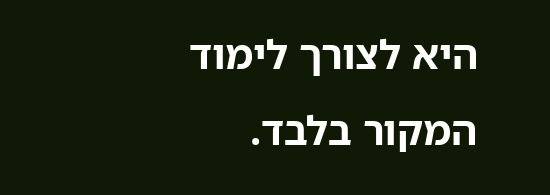היא לצורך לימוד המקור בלבד.